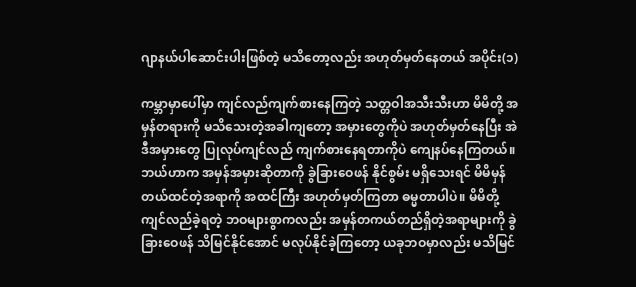ဂျာနယ်ပါဆောင်းပါးဖြစ်တဲ့ မသိတော့လည်း အဟုတ်မှတ်နေတယ် အပိုင်း(၁)

ကမ္ဘာမှာပေါ်မှာ ကျင်လည်ကျက်စားနေကြတဲ့ သတ္တဝါအသီးသီးဟာ မိမိတို့ အမှန်တရားကို မသိသေးတဲ့အခါကျတော့ အမှားတွေကိုပဲ အဟုတ်မှတ်နေပြီး အဲဒီအမှားတွေ ပြုလုပ်ကျင်လည် ကျက်စားနေရတာကိုပဲ ကျေနပ်နေကြတယ်။ ဘယ်ဟာက အမှန်အမှားဆိုတာကို ခွဲခြားဝေဖန် နိုင်စွမ်း မရှိသေးရင် မိမိမှန်တယ်ထင်တဲ့အရာကို အထင်ကြီး အဟုတ်မှတ်ကြတာ ဓမ္မတာပါပဲ။ မိမိတို့ကျင်လည်ခဲ့ရတဲ့ ဘဝများစွာကလည်း အမှန်တကယ်တည်ရှိတဲ့အရာများကို ခွဲခြားဝေဖန် သိမြင်နိုင်အောင် မလုပ်နိုင်ခဲ့ကြတော့ ယခုဘဝမှာလည်း မသိမြင်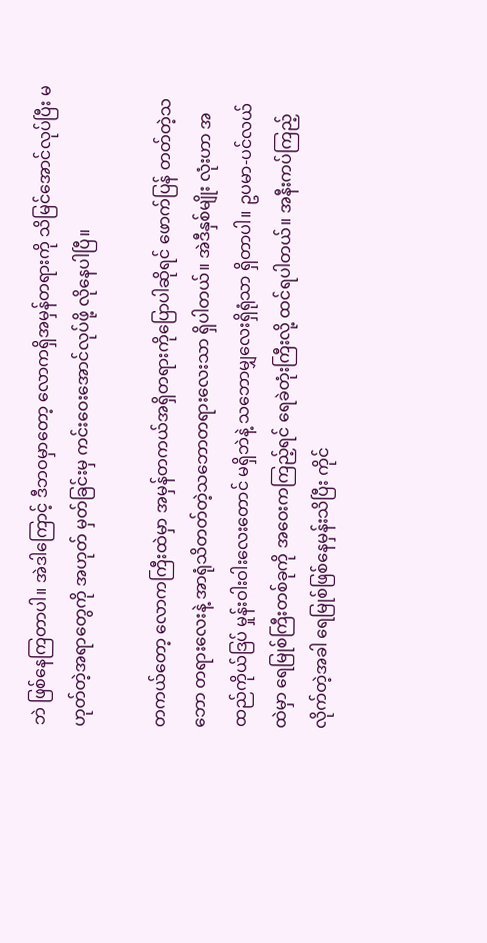ဘဲ ဖြစ်နေကြတာပါ။ အဲဒါကြောင့် ဒီဘဝမှာတော့ လောကရှိအမှန်တရားကို သိမြင်အောင်လုပ်ပြီး မဟုတ်တဲ့အရာတွေကို အဟုတ် မှတ်ခြင်းမှ ကင်းဝေးအောင်လုပ်ဖို့ လိုနေပါပြီ။

တကယ်တော့ လောကကြီးထဲမှာ အမှန်တကယ်အရှိတရားကိုပြောပါဆိုရင် ဖောက်ပြန် တတ်တဲ့သဘော တရားလေးနဲ့ အာရုံသိတတ်တဲ့သဘောတရားလေးသာ ရှိပါတယ်။ အဲဒီနှစ်မျိုး လုံးဟာ အထည်ကိုယ်ဒြပ် မှုန်းဝါးဝါးလေးတောင် မရှိဘဲနဲ့ သဘောမျှလေးရှိရုံသာ ရှိတာပါ။ ဥပမာ-ပင်လယ်ထဲမှာ ရေမြုစ်ကြီးတစ်ခုကို အဝေးကကြည့်ရင် ရေခဲတုံးကြီးလို့ ထင်ရပါတယ်။ အနီးကပ်ကြည့်လိုက်တဲ့အခါ ရေမြုစ်ဖြစ်နေမှန်းသိပြီး ကိုင်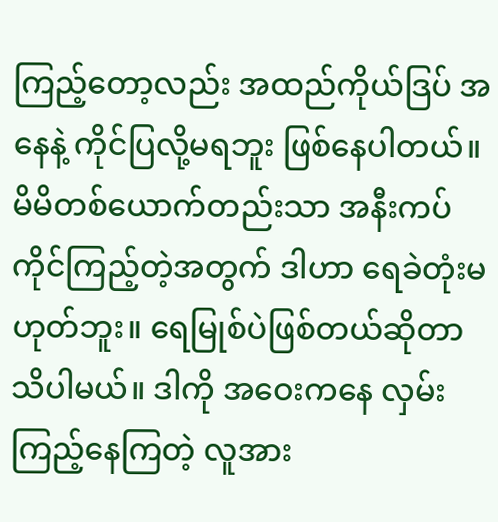ကြည့်တော့လည်း အထည်ကိုယ်ဒြပ် အနေနဲ့ ကိုင်ပြလို့မရဘူး ဖြစ်နေပါတယ်။ မိမိတစ်ယောက်တည်းသာ အနီးကပ်ကိုင်ကြည့်တဲ့အတွက် ဒါဟာ ရေခဲတုံးမဟုတ်ဘူး။ ရေမြုစ်ပဲဖြစ်တယ်ဆိုတာ သိပါမယ်။ ဒါကို အဝေးကနေ လှမ်းကြည့်နေကြတဲ့ လူအား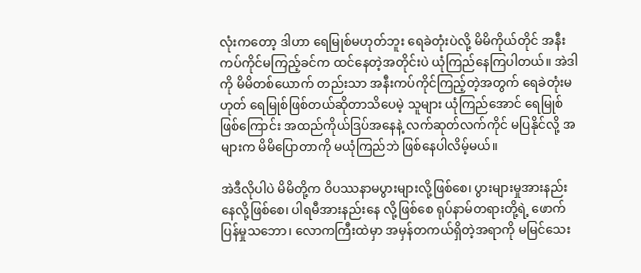လုံးကတော့ ဒါဟာ ရေမြုစ်မဟုတ်ဘူး ရေခဲတုံးပဲလို့ မိမိကိုယ်တိုင် အနီးကပ်ကိုင်မကြည့်ခင်က ထင်နေတဲ့အတိုင်းပဲ ယုံကြည်နေကြပါတယ်။ အဲဒါကို မိမိတစ်ယောက် တည်းသာ အနီးကပ်ကိုင်ကြည့်တဲ့အတွက် ရေခဲတုံးမဟုတ် ရေမြုစ်ဖြစ်တယ်ဆိုတာသိပေမဲ့ သူများ ယုံကြည်အောင် ရေမြုစ်ဖြစ်ကြောင်း အထည်ကိုယ်ဒြပ်အနေနဲ့ လက်ဆုတ်လက်ကိုင် မပြနိုင်လို့ အများက မိမိပြောတာကို မယုံကြည်ဘဲ ဖြစ်နေပါလိမ့်မယ်။

အဲဒီလိုပါပဲ မိမိတို့က ဝိပဿနာမပွားများလို့ဖြစ်စေ၊ ပွားများမှုအားနည်းနေလို့ဖြစ်စေ၊ ပါရမီအားနည်းနေ လို့ဖြစ်စေ ရုပ်နာမ်တရားတို့ရဲ့ ဖောက်ပြန်မှုသဘော၊ လောကကြီးထဲမှာ အမှန်တကယ်ရှိတဲ့အရာကို မမြင်သေး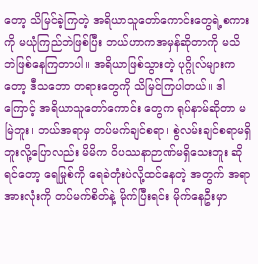တော့ သိမြင်ခဲ့ကြတဲ့ အရိယာသူတော်ကောင်းတွေရဲ့စကားကို မယုံကြည်ဘဲဖြစ်ပြီး ဘယ်ဟာကအမှန်ဆိုတာကို မသိဘဲဖြစ်နေကြတာပါ။ အရိယာဖြစ်သွားတဲ့ ပုဂ္ဂိုလ်များကတော့ ဒီသဘော တရားတွေကို သိမြင်ကြပါတယ်။ ဒါကြောင့် အရိယာသူတော်ကောင်း တွေက ရုပ်နာမ်ဆိုတာ မမြဲဘူး၊ ဘယ်အရာမှ တပ်မက်ချင်စရာ၊ စွဲလမ်းချင်စရာမရှိဘူးလို့ပြောလည်း မိမိက ဝိပဿနာဉာဏ်မရှိသေးဘူး ဆိုရင်တော့ ရေမြုစ်ကို ရေခဲတုံးပဲလို့ထင်နေတဲ့ အတွက် အရာအားလုံးကို တပ်မက်စိတ်နဲ့ မိုက်ပြီးရင်း မိုက်နေဦးမှာ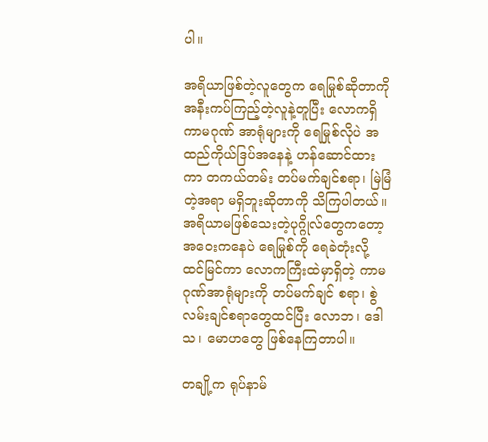ပါ။

အရိယာဖြစ်တဲ့လူတွေက ရေမြုစ်ဆိုတာကို အနီးကပ်ကြည့်တဲ့လူနဲ့တူပြီး လောကရှိ ကာမဂုဏ် အာရုံများကို ရေမြုစ်လိုပဲ အထည်ကိုယ်ဒြပ်အနေနဲ့ ဟန်ဆောင်ထားကာ တကယ်တမ်း တပ်မက်ချင်စရာ၊ မြဲမြံတဲ့အရာ မရှိဘူးဆိုတာကို သိကြပါတယ်။ အရိယာမဖြစ်သေးတဲ့ပုဂ္ဂိုလ်တွေကတော့ အဝေးကနေပဲ ရေမြုစ်ကို ရေခဲတုံးလို့ ထင်မြင်ကာ လောကကြီးထဲမှာရှိတဲ့ ကာမဂုဏ်အာရုံများကို တပ်မက်ချင် စရာ၊ စွဲလမ်းချင်စရာတွေထင်ပြီး လောဘ၊ ဒေါသ၊ မောဟတွေ ဖြစ်နေကြတာပါ။

တချို့က ရုပ်နာမ်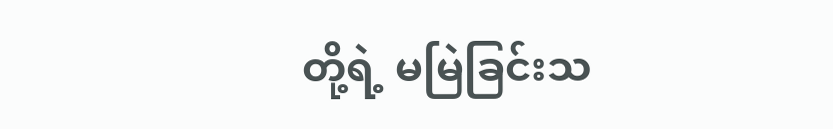တို့ရဲ့ မမြဲခြင်းသ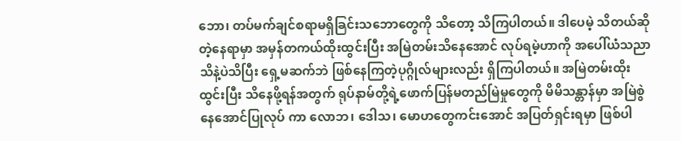ဘော၊ တပ်မက်ချင်စရာမရှိခြင်းသဘောတွေကို သိတော့ သိကြပါတယ်။ ဒါပေမဲ့ သိတယ်ဆိုတဲ့နေရာမှာ အမှန်တကယ်ထိုးထွင်းပြီး အမြဲတမ်းသိနေအောင် လုပ်ရမဲ့ဟာကို အပေါ်ယံသညာသိနဲ့ပဲသိပြီး ရှေ့မဆက်ဘဲ ဖြစ်နေကြတဲ့ပုဂ္ဂိုလ်များလည်း ရှိကြပါတယ်။ အမြဲတမ်းထိုးထွင်းပြီး သိနေဖို့ရန်အတွက် ရုပ်နာမ်တို့ရဲ့ဖောက်ပြန်မတည်မြဲမှုတွေကို မိမိသန္တာန်မှာ အမြဲစွဲနေအောင်ပြုလုပ် ကာ လောဘ၊ ဒေါသ၊ မောဟတွေကင်းအောင် အပြတ်ရှင်းရမှာ ဖြစ်ပါ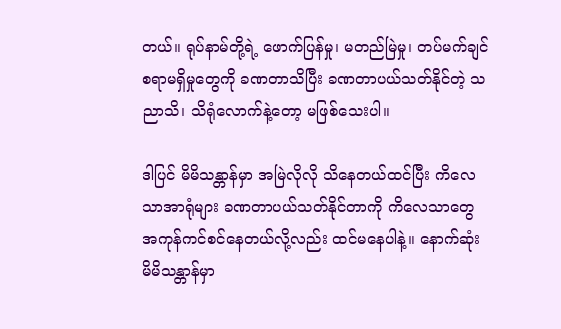တယ်။ ရုပ်နာမ်တို့ရဲ့ ဖောက်ပြန်မှု၊ မတည်မြဲမှု၊ တပ်မက်ချင်စရာမရှိမှုတွေကို ခဏတာသိပြီး ခဏတာပယ်သတ်နိုင်တဲ့ သညာသိ၊ သိရုံလောက်နဲ့တော့ မဖြစ်သေးပါ။

ဒါပြင် မိမိသန္တာန်မှာ အမြဲလိုလို သိနေတယ်ထင်ပြီး ကိလေသာအာရုံများ ခဏတာပယ်သတ်နိုင်တာကို ကိလေသာတွေ အကုန်ကင်စင်နေတယ်လို့လည်း ထင်မနေပါနဲ့။ နောက်ဆုံး မိမိသန္တာန်မှာ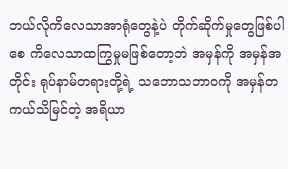ဘယ်လိုကိလေသာအာရုံတွေနဲ့ပဲ တိုက်ဆိုက်မှုတွေဖြစ်ပါစေ ကိလေသာထကြွမှုမဖြစ်တော့ဘဲ အမှန်ကို အမှန်အတိုင်း ရုပ်နာမ်တရားတို့ရဲ့ သဘောသဘာဝကို အမှန်တကယ်သိမြင်တဲ့ အရိယာ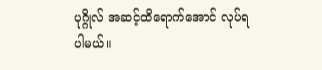ပုဂ္ဂိုလ် အဆင့်ထိရောက်အောင် လုပ်ရပါမယ်။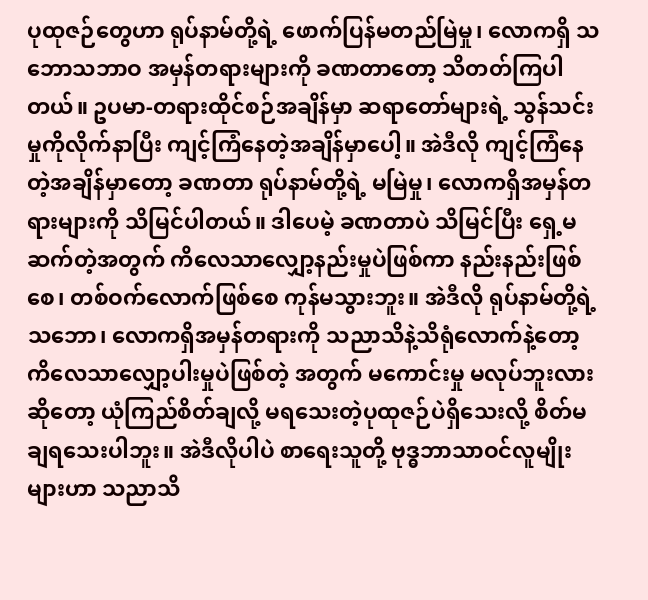ပုထုဇဉ်တွေဟာ ရုပ်နာမ်တို့ရဲ့ ဖောက်ပြန်မတည်မြဲမှု၊ လောကရှိ သဘောသဘာဝ အမှန်တရားများကို ခဏတာတော့ သိတတ်ကြပါတယ်။ ဥပမာ-တရားထိုင်စဉ်အချိန်မှာ ဆရာတော်များရဲ့ သွန်သင်းမှုကိုလိုက်နာပြီး ကျင့်ကြံနေတဲ့အချိန်မှာပေါ့။ အဲဒီလို ကျင့်ကြံနေတဲ့အချိန်မှာတော့ ခဏတာ ရုပ်နာမ်တို့ရဲ့ မမြဲမှု၊ လောကရှိအမှန်တရားများကို သိမြင်ပါတယ်။ ဒါပေမဲ့ ခဏတာပဲ သိမြင်ပြီး ရှေ့မဆက်တဲ့အတွက် ကိလေသာလျှော့နည်းမှုပဲဖြစ်ကာ နည်းနည်းဖြစ်စေ၊ တစ်ဝက်လောက်ဖြစ်စေ ကုန်မသွားဘူး။ အဲဒီလို ရုပ်နာမ်တို့ရဲ့သဘော၊ လောကရှိအမှန်တရားကို သညာသိနဲ့သိရုံလောက်နဲ့တော့ ကိလေသာလျှော့ပါးမှုပဲဖြစ်တဲ့ အတွက် မကောင်းမှု မလုပ်ဘူးလားဆိုတော့ ယုံကြည်စိတ်ချလို့ မရသေးတဲ့ပုထုဇဉ်ပဲရှိသေးလို့ စိတ်မချရသေးပါဘူး။ အဲဒီလိုပါပဲ စာရေးသူတို့ ဗုဒ္ဓဘာသာဝင်လူမျိုးများဟာ သညာသိ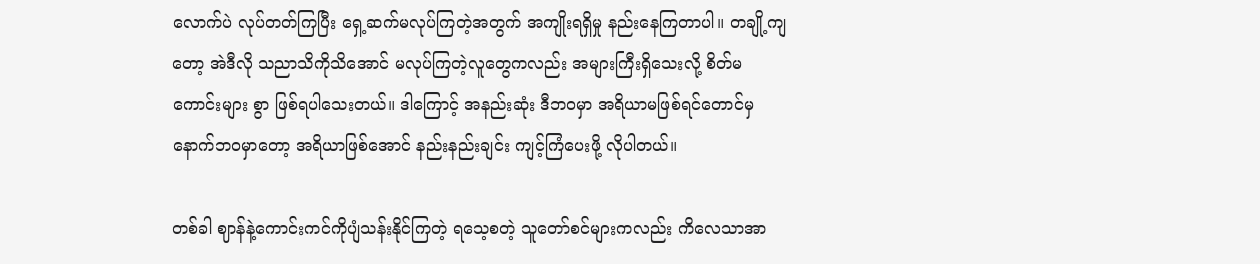လောက်ပဲ လုပ်တတ်ကြပြီး ရှေ့ဆက်မလုပ်ကြတဲ့အတွက် အကျိုးရရှိမှု နည်းနေကြတာပါ။ တချို့ကျတော့ အဲဒီလို သညာသိကိုသိအောင် မလုပ်ကြတဲ့လူတွေကလည်း အများကြီးရှိသေးလို့ စိတ်မကောင်းများ စွာ ဖြစ်ရပါသေးတယ်။ ဒါကြောင့် အနည်းဆုံး ဒီဘဝမှာ အရိယာမဖြစ်ရင်တောင်မှ နောက်ဘဝမှာတော့ အရိယာဖြစ်အောင် နည်းနည်းချင်း ကျင့်ကြံပေးဖို့ လိုပါတယ်။

တစ်ခါ ဈာန်နဲ့ကောင်းကင်ကိုပျံသန်းနိုင်ကြတဲ့ ရသေ့စတဲ့ သူတော်စင်များကလည်း ကိလေသာအာ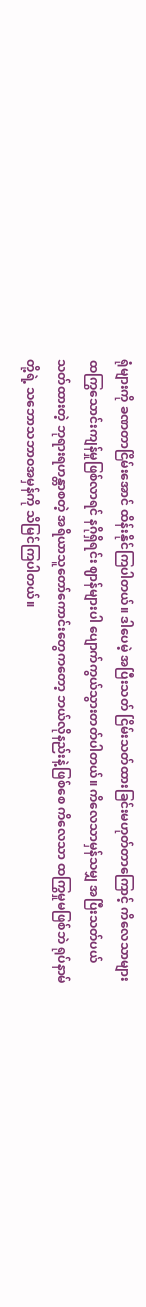ရုံများကို ခဏတာငြိမ်းအောင် ထိန်းနိုင်ကြပါတယ်။ ဒါပေမဲ့ အပြီးသတ် ငြိမ်းသတ်ထားခြင်းမဟုတ်တာကြောင့် ကိလေသာများ ထကြွသောင်းကျန်မှုဖြစ်လာရင် နဂိုရှိရင်း ဈာန်များပါ ပျောက်ကွယ်သွားတတ်ပါတယ်။ ကိလေသာမှန်သမျှ အပြီးသတ်ပယ်သတ်ထားတဲ့ ဘုရားရဟန္တာစတဲ့ အရိယာသူတော်ကောင်းတွေကတော့ ဘယ်လိုနည်းနဲ့ဖြစ်စေ ကိလေသာ ထကြွမှုမဖြစ်ဘဲ ရုပ်နာမ်တို့ရဲ့ သဘောသဘာဝအမှန်ကို သိမြင်ကြပါတယ်။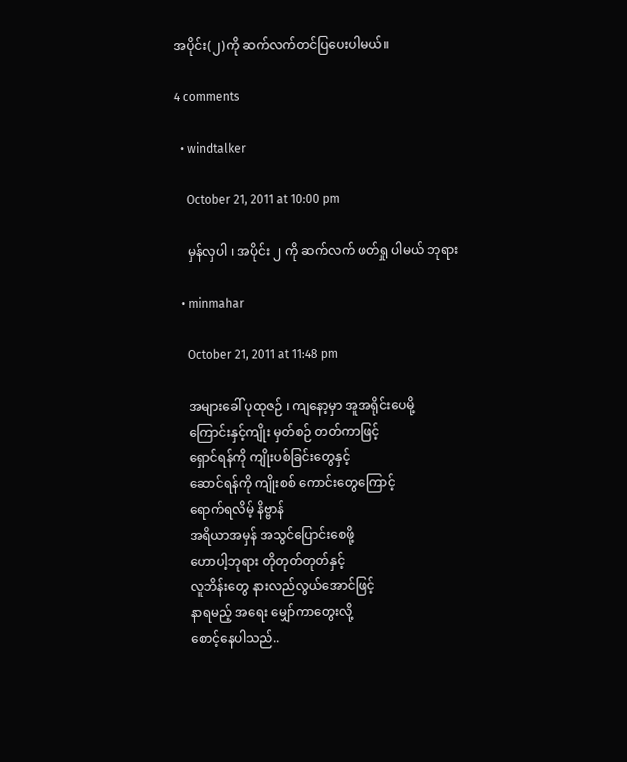အပိုင်း(၂)ကို ဆက်လက်တင်ပြပေးပါမယ်။

4 comments

  • windtalker

    October 21, 2011 at 10:00 pm

    မှန်လှပါ ၊ အပိုင်း ၂ ကို ဆက်လက် ဖတ်ရှု ပါမယ် ဘုရား

  • minmahar

    October 21, 2011 at 11:48 pm

    အများခေါ် ပုထုဇဉ် ၊ ကျနော့မှာ အူအရိုင်းပေမို့
    ကြောင်းနှင့်ကျိုး မှတ်စဉ် တတ်ကာဖြင့်
    ရှောင်ရန်ကို ကျိုးပစ်ခြင်းတွေနှင့်
    ဆောင်ရန်ကို ကျိုးစစ် ကောင်းတွေကြောင့်
    ရောက်ရလိမ့် နိဗ္ဗာန်
    အရိယာအမှန် အသွင်ပြောင်းစေဖို့
    ဟောပါ့ဘုရား တိုတုတ်တုတ်နှင့်
    လူဘိန်းတွေ နားလည်လွယ်အောင်ဖြင့်
    နာရမည့် အရေး မျှော်ကာတွေးလို့
    စောင့်နေပါသည်..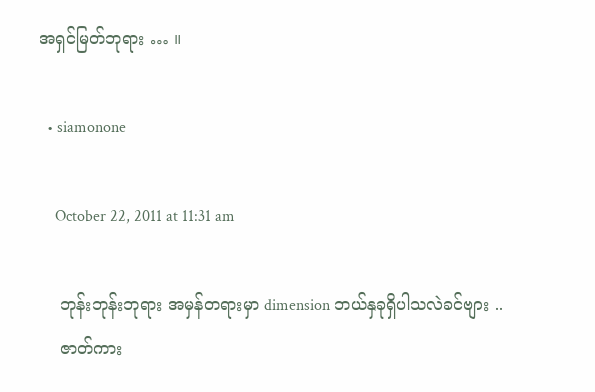အရှင်မြတ်ဘုရား … ။

  • siamonone

    October 22, 2011 at 11:31 am

    ဘုန်းဘုန်းဘုရား အမှန်တရားမှာ dimension ဘယ်နှခုရှိပါသလဲခင်ဗျား ..
    ဇာတ်ကား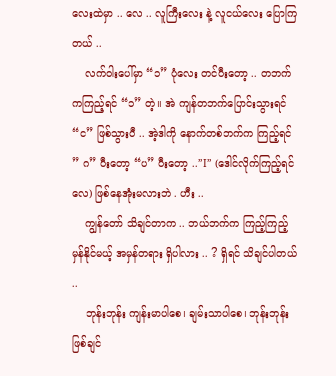လေးထဲမှာ .. လေ .. လူကြီးလေး နဲ့ လူငယ်လေး ပြောကြတယ် ..
    လက်ဝါးပေါ်မှာ “၁” ပုံလေး တင်ပီးတော့ .. တဘက်ကကြည့်ရင် “၁” တဲ့။ အဲ ကျန်တဘက်ပြောင်းသွားရင် “င” ဖြစ်သွားပီ .. အဲ့ဒါကို နောက်တစ်ဘက်က ကြည့်ရင် ” ဂ” ပီးတော့ “ပ” ပီးတော့ ..”I” (ဒေါင်လိုက်ကြည့်ရင်လေ) ဖြစ်နေအုံးမလားဘဲ . ဟီး ..
    ကျွန်တော် သိချင်တာက .. ဘယ်ဘက်က ကြည့်ကြည့် မှန်နိုင်မယ့် အမှန်တရား ရှိပါလား .. ? ရှိရင် သိချင်ပါတယ် ..
    ဘုန်းဘုန်း ကျန်းမာပါစေ၊ ချမ်းသာပါစေ၊ ဘုန်းဘုန်းဖြစ်ချင်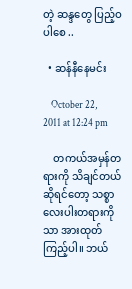တဲ့ ဆန္ဒတွေ ပြည့်ဝ ပါစေ ..

  • ဆန်နီနေမင်း

    October 22, 2011 at 12:24 pm

    တကယ်အမှန်တရားကို သိချင်တယ်ဆိုရင်တော့ သစ္စာလေးပါးတရားကိုသာ အားထုတ်ကြည့်ပါ။ ဘယ်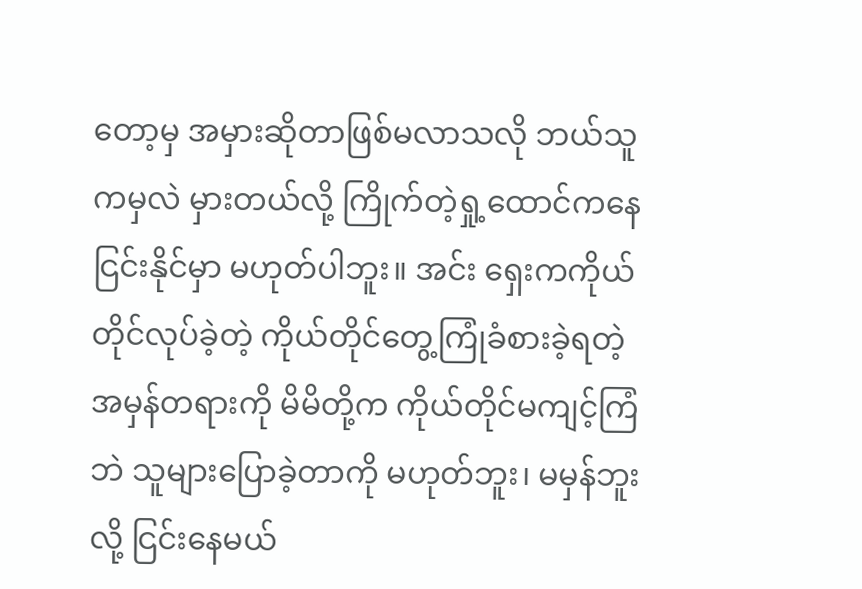တော့မှ အမှားဆိုတာဖြစ်မလာသလို ဘယ်သူကမှလဲ မှားတယ်လို့ ကြိုက်တဲ့ရှု့ထောင်ကနေ ငြင်းနိုင်မှာ မဟုတ်ပါဘူး။ အင်း ရှေးကကိုယ်တိုင်လုပ်ခဲ့တဲ့ ကိုယ်တိုင်တွေ့ကြုံခံစားခဲ့ရတဲ့ အမှန်တရားကို မိမိတို့က ကိုယ်တိုင်မကျင့်ကြံဘဲ သူများပြောခဲ့တာကို မဟုတ်ဘူး၊ မမှန်ဘူးလို့ ငြင်းနေမယ်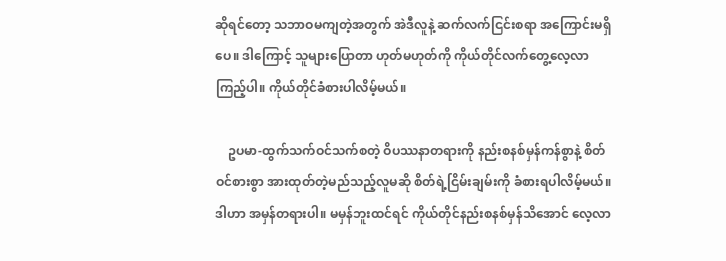ဆိုရင်တော့ သဘာဝမကျတဲ့အတွက် အဲဒီလူနဲ့ ဆက်လက်ငြင်းစရာ အကြောင်းမရှိပေ။ ဒါကြောင့် သူများပြောတာ ဟုတ်မဟုတ်ကို ကိုယ်တိုင်လက်တွေ့လေ့လာကြည့်ပါ။ ကိုယ်တိုင်ခံစားပါလိမ့်မယ်။

    ဥပမာ-ထွက်သက်ဝင်သက်စတဲ့ ဝိပဿနာတရားကို နည်းစနစ်မှန်ကန်စွာနဲ့ စိတ်ဝင်စားစွာ အားထုတ်တဲ့မည်သည့်လူမဆို စိတ်ရဲ့ငြိမ်းချမ်းကို ခံစားရပါလိမ့်မယ်။ ဒါဟာ အမှန်တရားပါ။ မမှန်ဘူးထင်ရင် ကိုယ်တိုင်နည်းစနစ်မှန်သိအောင် လေ့လာ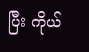ပြီး ကိုယ်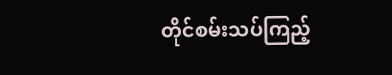တိုင်စမ်းသပ်ကြည့်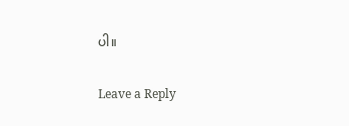ပါ။

Leave a Reply